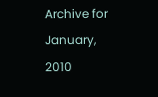Archive for January, 2010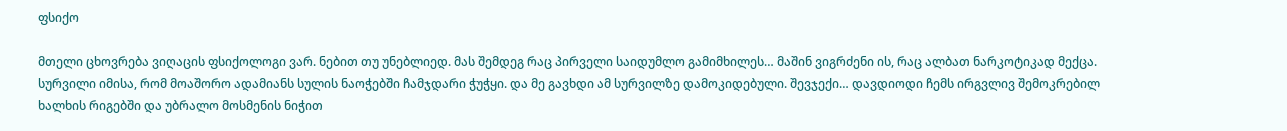ფსიქო

მთელი ცხოვრება ვიღაცის ფსიქოლოგი ვარ. ნებით თუ უნებლიედ. მას შემდეგ რაც პირველი საიდუმლო გამიმხილეს… მაშინ ვიგრძენი ის, რაც ალბათ ნარკოტიკად მექცა. სურვილი იმისა, რომ მოაშორო ადამიანს სულის ნაოჭებში ჩამჯდარი ჭუჭყი. და მე გავხდი ამ სურვილზე დამოკიდებული. შევჯექი… დავდიოდი ჩემს ირგვლივ შემოკრებილ ხალხის რიგებში და უბრალო მოსმენის ნიჭით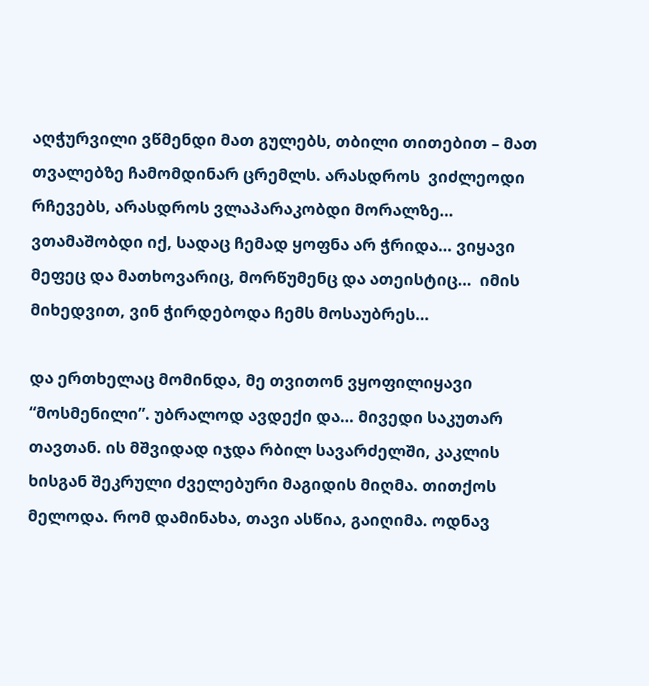აღჭურვილი ვწმენდი მათ გულებს, თბილი თითებით – მათ თვალებზე ჩამომდინარ ცრემლს. არასდროს  ვიძლეოდი რჩევებს, არასდროს ვლაპარაკობდი მორალზე…  ვთამაშობდი იქ, სადაც ჩემად ყოფნა არ ჭრიდა… ვიყავი მეფეც და მათხოვარიც, მორწუმენც და ათეისტიც…  იმის მიხედვით, ვინ ჭირდებოდა ჩემს მოსაუბრეს…

და ერთხელაც მომინდა, მე თვითონ ვყოფილიყავი “მოსმენილი”. უბრალოდ ავდექი და… მივედი საკუთარ თავთან. ის მშვიდად იჯდა რბილ სავარძელში, კაკლის ხისგან შეკრული ძველებური მაგიდის მიღმა. თითქოს მელოდა. რომ დამინახა, თავი ასწია, გაიღიმა. ოდნავ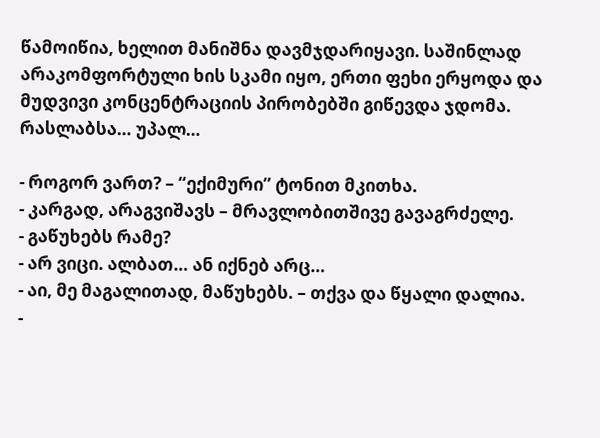წამოიწია, ხელით მანიშნა დავმჯდარიყავი. საშინლად არაკომფორტული ხის სკამი იყო, ერთი ფეხი ერყოდა და მუდვივი კონცენტრაციის პირობებში გიწევდა ჯდომა. რასლაბსა… უპალ…

- როგორ ვართ? – “ექიმური” ტონით მკითხა.
- კარგად, არაგვიშავს – მრავლობითშივე გავაგრძელე.
- გაწუხებს რამე?
- არ ვიცი. ალბათ… ან იქნებ არც…
- აი, მე მაგალითად, მაწუხებს. – თქვა და წყალი დალია.
-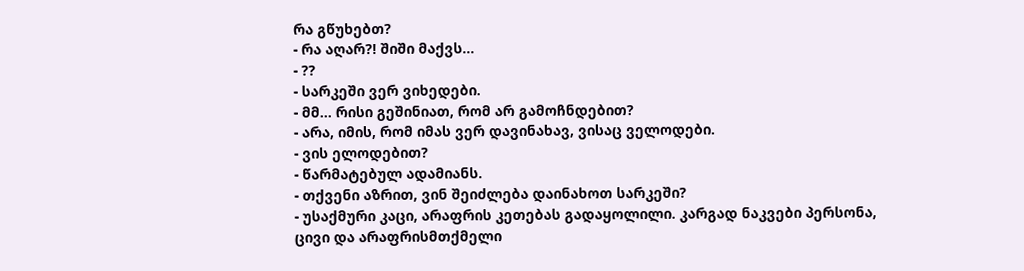რა გწუხებთ?
- რა აღარ?! შიში მაქვს…
- ??
- სარკეში ვერ ვიხედები.
- მმ… რისი გეშინიათ, რომ არ გამოჩნდებით?
- არა, იმის, რომ იმას ვერ დავინახავ, ვისაც ველოდები.
- ვის ელოდებით?
- წარმატებულ ადამიანს.
- თქვენი აზრით, ვინ შეიძლება დაინახოთ სარკეში?
- უსაქმური კაცი, არაფრის კეთებას გადაყოლილი. კარგად ნაკვები პერსონა, ცივი და არაფრისმთქმელი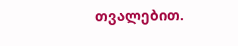თვალებით.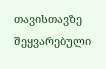თავისთავზე შეყვარებული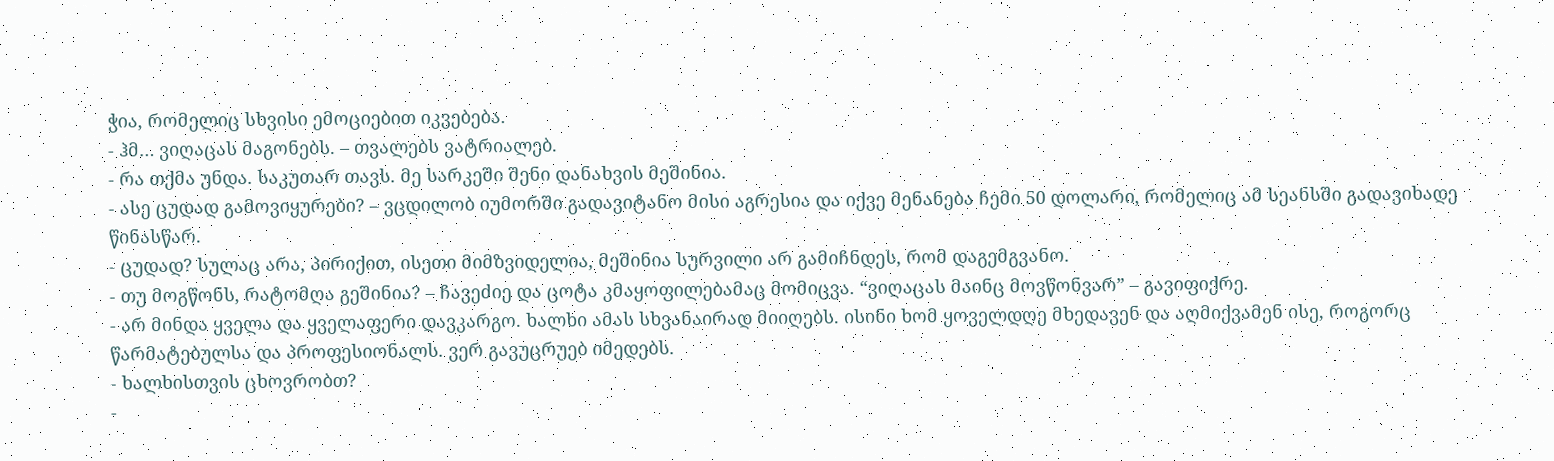ჭია, რომელიც სხვისი ემოციებით იკვებება.
- ჰმ… ვიღაცას მაგონებს. – თვალებს ვატრიალებ.
- რა თქმა უნდა. საკუთარ თავს. მე სარკეში შენი დანახვის მეშინია.
- ასე ცუდად გამოვიყურები? – ვცდილობ იუმორში გადავიტანო მისი აგრესია და იქვე მენანება ჩემი 50 დოლარი, რომელიც ამ სეანსში გადავიხადე წინასწარ.
- ცუდად? სულაც არა, პირიქით, ისეთი მიმზვიდელია, მეშინია სურვილი არ გამიჩნდეს, რომ დაგემგვანო.
- თუ მოგწონს, რატომღა გეშინია? – ჩავეძიე და ცოტა კმაყოფილებამაც მომიცვა. “ვიღაცას მაინც მოვწონვარ” – გავიფიქრე.
- არ მინდა ყველა და ყველაფერი დავკარგო. ხალხი ამას სხვანაირად მიიღებს. ისინი ხომ ყოველდღე მხედავენ და აღმიქვამენ ისე, როგორც წარმატებულსა და პროფესიონალს. ვერ გავუცრუებ იმედებს.
- ხალხისთვის ცხოვრობთ?
-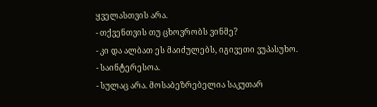ყველასთვის არა.
- თქვენთვის თუ ცხოვრობს ვინმე?
- კი და ალბათ ეს მაიძულებს, იგივეთი ვუპასუხო.
- საინტერესოა.
- სულაც არა. მოსაბეზრებელია საკუთარ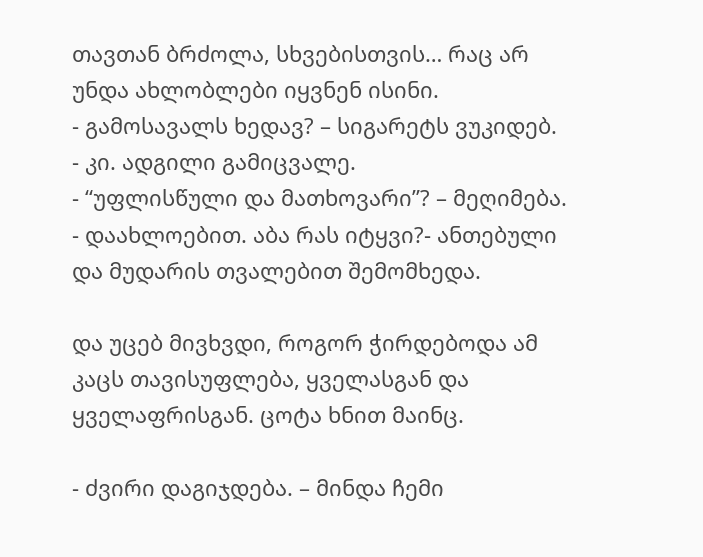თავთან ბრძოლა, სხვებისთვის… რაც არ უნდა ახლობლები იყვნენ ისინი.
- გამოსავალს ხედავ? – სიგარეტს ვუკიდებ.
- კი. ადგილი გამიცვალე.
- “უფლისწული და მათხოვარი”? – მეღიმება.
- დაახლოებით. აბა რას იტყვი?- ანთებული და მუდარის თვალებით შემომხედა.

და უცებ მივხვდი, როგორ ჭირდებოდა ამ კაცს თავისუფლება, ყველასგან და ყველაფრისგან. ცოტა ხნით მაინც.

- ძვირი დაგიჯდება. – მინდა ჩემი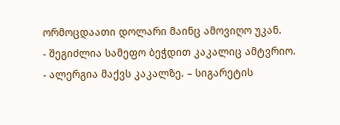ორმოცდაათი დოლარი მაინც ამოვიღო უკან.
- შეგიძლია სამეფო ბეჭდით კაკალიც ამტვრიო.
- ალერგია მაქვს კაკალზე. – სიგარეტის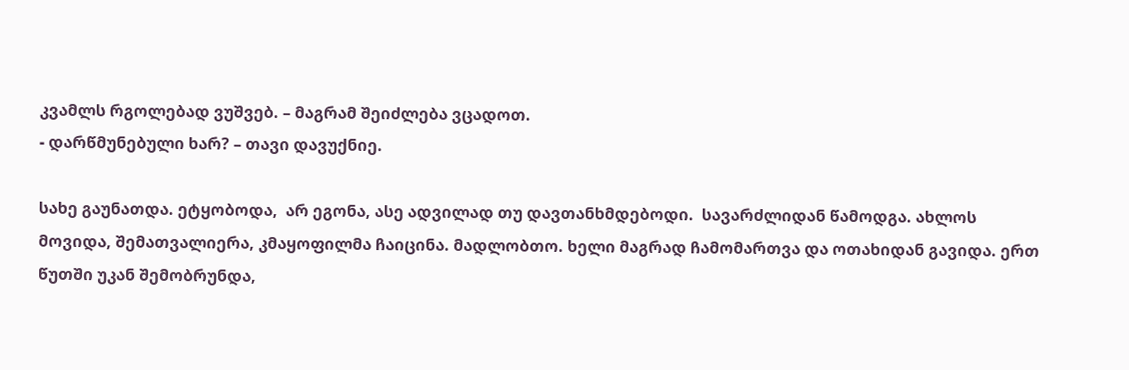კვამლს რგოლებად ვუშვებ. – მაგრამ შეიძლება ვცადოთ.
- დარწმუნებული ხარ? – თავი დავუქნიე.

სახე გაუნათდა. ეტყობოდა,  არ ეგონა, ასე ადვილად თუ დავთანხმდებოდი.  სავარძლიდან წამოდგა. ახლოს მოვიდა, შემათვალიერა, კმაყოფილმა ჩაიცინა. მადლობთო. ხელი მაგრად ჩამომართვა და ოთახიდან გავიდა. ერთ წუთში უკან შემობრუნდა,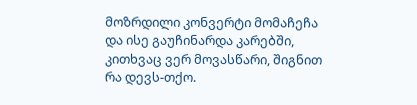მოზრდილი კონვერტი მომაჩეჩა  და ისე გაუჩინარდა კარებში, კითხვაც ვერ მოვასწარი, შიგნით რა დევს-თქო.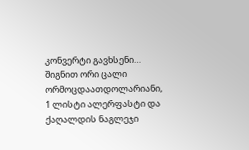კონვერტი გავხსენი… შიგნით ორი ცალი ორმოცდაათდოლარიანი, 1 ლისტი ალერფასტი და ქაღალდის ნაგლეჯი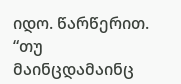იდო. წარწერით. “თუ მაინცდამაინც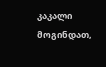კაკალი მოგინდათ,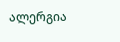ალერგია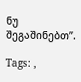ნუ შეგაშინებთ”.

Tags: ,